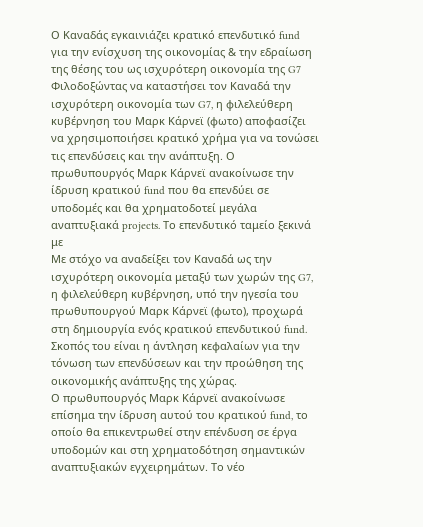Ο Καναδάς εγκαινιάζει κρατικό επενδυτικό fund για την ενίσχυση της οικονομίας & την εδραίωση της θέσης του ως ισχυρότερη οικονομία της G7
Φιλοδοξώντας να καταστήσει τον Καναδά την ισχυρότερη οικονομία των G7, η φιλελεύθερη κυβέρνηση του Μαρκ Κάρνεϊ (φωτο) αποφασίζει να χρησιμοποιήσει κρατικό χρήμα για να τονώσει τις επενδύσεις και την ανάπτυξη. Ο πρωθυπουργός Μαρκ Κάρνεϊ ανακοίνωσε την ίδρυση κρατικού fund που θα επενδύει σε υποδομές και θα χρηματοδοτεί μεγάλα αναπτυξιακά projects. Το επενδυτικό ταμείο ξεκινά με
Με στόχο να αναδείξει τον Καναδά ως την ισχυρότερη οικονομία μεταξύ των χωρών της G7, η φιλελεύθερη κυβέρνηση, υπό την ηγεσία του πρωθυπουργού Μαρκ Κάρνεϊ (φωτο), προχωρά στη δημιουργία ενός κρατικού επενδυτικού fund. Σκοπός του είναι η άντληση κεφαλαίων για την τόνωση των επενδύσεων και την προώθηση της οικονομικής ανάπτυξης της χώρας.
Ο πρωθυπουργός Μαρκ Κάρνεϊ ανακοίνωσε επίσημα την ίδρυση αυτού του κρατικού fund, το οποίο θα επικεντρωθεί στην επένδυση σε έργα υποδομών και στη χρηματοδότηση σημαντικών αναπτυξιακών εγχειρημάτων. Το νέο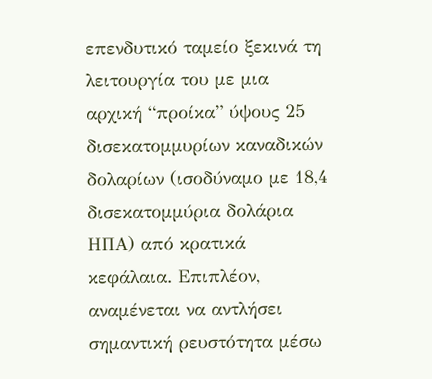επενδυτικό ταμείο ξεκινά τη λειτουργία του με μια αρχική “προίκα” ύψους 25 δισεκατομμυρίων καναδικών δολαρίων (ισοδύναμο με 18,4 δισεκατομμύρια δολάρια ΗΠΑ) από κρατικά κεφάλαια. Επιπλέον, αναμένεται να αντλήσει σημαντική ρευστότητα μέσω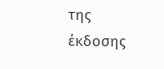της έκδοσης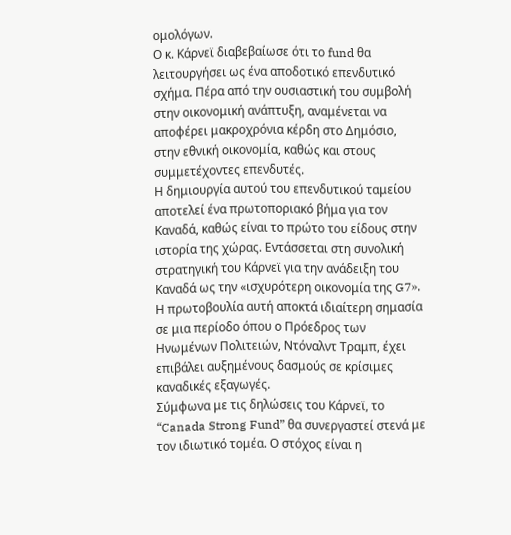ομολόγων.
Ο κ. Κάρνεϊ διαβεβαίωσε ότι το fund θα λειτουργήσει ως ένα αποδοτικό επενδυτικό σχήμα. Πέρα από την ουσιαστική του συμβολή στην οικονομική ανάπτυξη, αναμένεται να αποφέρει μακροχρόνια κέρδη στο Δημόσιο, στην εθνική οικονομία, καθώς και στους συμμετέχοντες επενδυτές.
Η δημιουργία αυτού του επενδυτικού ταμείου αποτελεί ένα πρωτοποριακό βήμα για τον Καναδά, καθώς είναι το πρώτο του είδους στην ιστορία της χώρας. Εντάσσεται στη συνολική στρατηγική του Κάρνεϊ για την ανάδειξη του Καναδά ως την «ισχυρότερη οικονομία της G7». Η πρωτοβουλία αυτή αποκτά ιδιαίτερη σημασία σε μια περίοδο όπου ο Πρόεδρος των Ηνωμένων Πολιτειών, Ντόναλντ Τραμπ, έχει επιβάλει αυξημένους δασμούς σε κρίσιμες καναδικές εξαγωγές.
Σύμφωνα με τις δηλώσεις του Κάρνεϊ, το “Canada Strong Fund” θα συνεργαστεί στενά με τον ιδιωτικό τομέα. Ο στόχος είναι η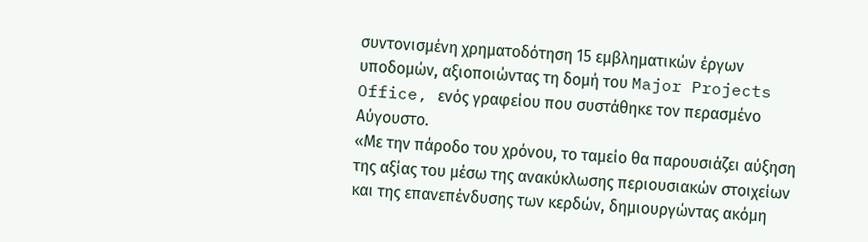συντονισμένη χρηματοδότηση 15 εμβληματικών έργων υποδομών, αξιοποιώντας τη δομή του Major Projects Office, ενός γραφείου που συστάθηκε τον περασμένο Αύγουστο.
«Με την πάροδο του χρόνου, το ταμείο θα παρουσιάζει αύξηση της αξίας του μέσω της ανακύκλωσης περιουσιακών στοιχείων και της επανεπένδυσης των κερδών, δημιουργώντας ακόμη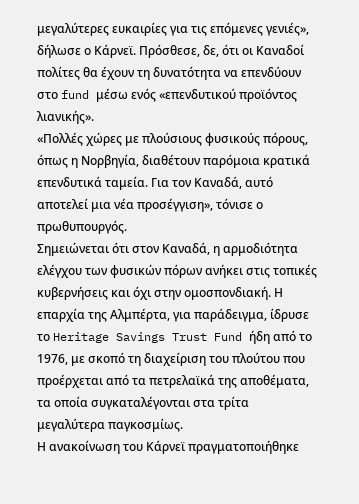μεγαλύτερες ευκαιρίες για τις επόμενες γενιές», δήλωσε ο Κάρνεϊ. Πρόσθεσε, δε, ότι οι Καναδοί πολίτες θα έχουν τη δυνατότητα να επενδύουν στο fund μέσω ενός «επενδυτικού προϊόντος λιανικής».
«Πολλές χώρες με πλούσιους φυσικούς πόρους, όπως η Νορβηγία, διαθέτουν παρόμοια κρατικά επενδυτικά ταμεία. Για τον Καναδά, αυτό αποτελεί μια νέα προσέγγιση», τόνισε ο πρωθυπουργός.
Σημειώνεται ότι στον Καναδά, η αρμοδιότητα ελέγχου των φυσικών πόρων ανήκει στις τοπικές κυβερνήσεις και όχι στην ομοσπονδιακή. Η επαρχία της Αλμπέρτα, για παράδειγμα, ίδρυσε το Heritage Savings Trust Fund ήδη από το 1976, με σκοπό τη διαχείριση του πλούτου που προέρχεται από τα πετρελαϊκά της αποθέματα, τα οποία συγκαταλέγονται στα τρίτα μεγαλύτερα παγκοσμίως.
Η ανακοίνωση του Κάρνεϊ πραγματοποιήθηκε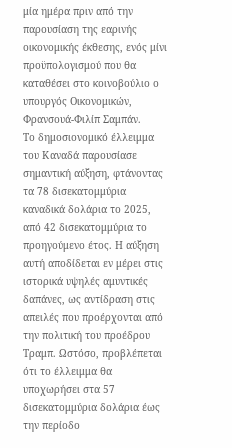μία ημέρα πριν από την παρουσίαση της εαρινής οικονομικής έκθεσης, ενός μίνι προϋπολογισμού που θα καταθέσει στο κοινοβούλιο ο υπουργός Οικονομικών, Φρανσουά-Φιλίπ Σαμπάν.
Το δημοσιονομικό έλλειμμα του Καναδά παρουσίασε σημαντική αύξηση, φτάνοντας τα 78 δισεκατομμύρια καναδικά δολάρια το 2025, από 42 δισεκατομμύρια το προηγούμενο έτος. Η αύξηση αυτή αποδίδεται εν μέρει στις ιστορικά υψηλές αμυντικές δαπάνες, ως αντίδραση στις απειλές που προέρχονται από την πολιτική του προέδρου Τραμπ. Ωστόσο, προβλέπεται ότι το έλλειμμα θα υποχωρήσει στα 57 δισεκατομμύρια δολάρια έως την περίοδο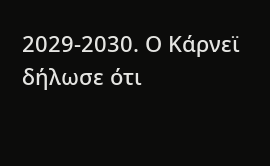2029-2030. Ο Κάρνεϊ δήλωσε ότι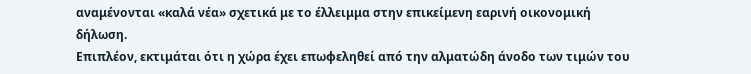αναμένονται «καλά νέα» σχετικά με το έλλειμμα στην επικείμενη εαρινή οικονομική δήλωση.
Επιπλέον, εκτιμάται ότι η χώρα έχει επωφεληθεί από την αλματώδη άνοδο των τιμών του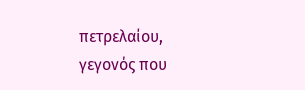πετρελαίου, γεγονός που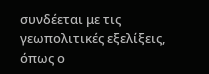συνδέεται με τις γεωπολιτικές εξελίξεις, όπως ο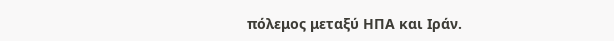πόλεμος μεταξύ ΗΠΑ και Ιράν.